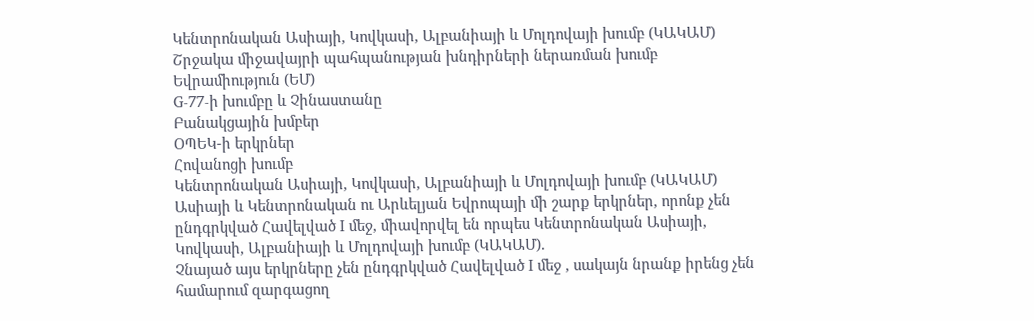Կենտրոնական Ասիայի, Կովկասի, Ալբանիայի և Մոլդովայի խումբ (ԿԱԿԱՄ)
Շրջակա միջավայրի պահպանության խնդիրների ներառման խումբ
Եվրամիություն (ԵՄ)
G-77-ի խումբը և Չինաստանը
Բանակցային խմբեր
ՕՊԵԿ-ի երկրներ
Հովանոցի խումբ
Կենտրոնական Ասիայի, Կովկասի, Ալբանիայի և Մոլդովայի խումբ (ԿԱԿԱՄ)
Ասիայի և Կենտրոնական ու Արևելյան Եվրոպայի մի շարք երկրներ, որոնք չեն ընդգրկված Հավելված I մեջ, միավորվել են որպես Կենտրոնական Ասիայի, Կովկասի, Ալբանիայի և Մոլդովայի խումբ (ԿԱԿԱՄ).
Չնայած այս երկրները չեն ընդգրկված Հավելված I մեջ , սակայն նրանք իրենց չեն համարում զարգացող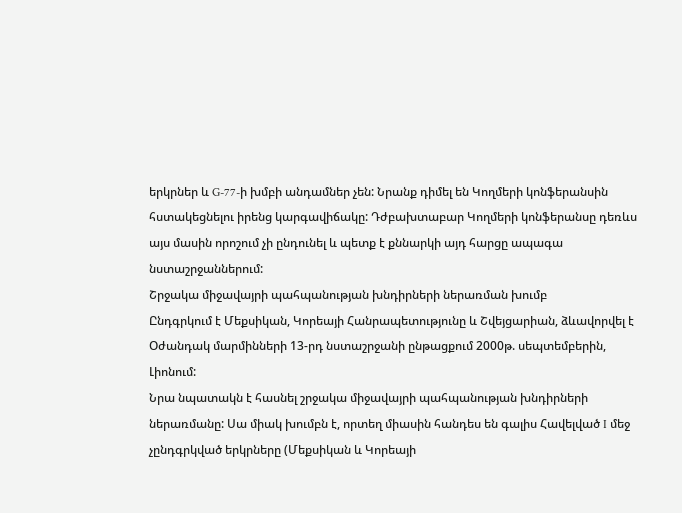երկրներ և G-77-ի խմբի անդամներ չեն: Նրանք դիմել են Կողմերի կոնֆերանսին հստակեցնելու իրենց կարգավիճակը: Դժբախտաբար Կողմերի կոնֆերանսը դեռևս այս մասին որոշում չի ընդունել և պետք է քննարկի այդ հարցը ապագա նստաշրջաններում:
Շրջակա միջավայրի պահպանության խնդիրների ներառման խումբ
Ընդգրկում է Մեքսիկան, Կորեայի Հանրապետությունը և Շվեյցարիան, ձևավորվել է Օժանդակ մարմինների 13-րդ նստաշրջանի ընթացքում 2000թ. սեպտեմբերին, Լիոնում:
Նրա նպատակն է հասնել շրջակա միջավայրի պահպանության խնդիրների ներառմանը: Սա միակ խումբն է, որտեղ միասին հանդես են գալիս Հավելված I մեջ չընդգրկված երկրները (Մեքսիկան և Կորեայի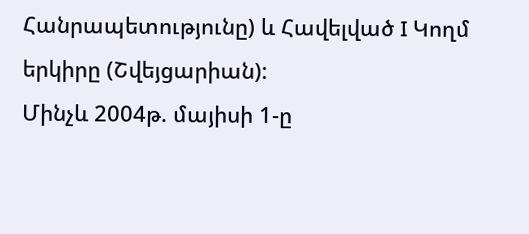Հանրապետությունը) և Հավելված I Կողմ երկիրը (Շվեյցարիան):
Մինչև 2004թ. մայիսի 1-ը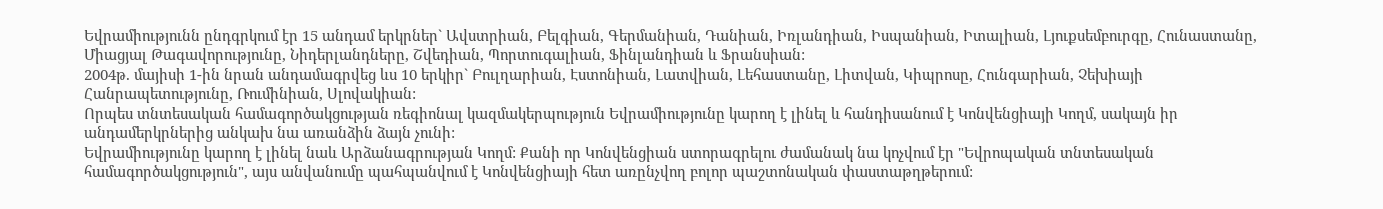Եվրամիությունն ընդգրկում էր 15 անդամ երկրներ` Ավստրիան, Բելգիան, Գերմանիան, Դանիան, Իռլանդիան, Իսպանիան, Իտալիան, Լյուքսեմբուրգը, Հունաստանը, Միացյալ Թագավորությունը, Նիդերլանդները, Շվեդիան, Պորտուգալիան, Ֆինլանդիան և Ֆրանսիան:
2004թ. մայիսի 1-ին նրան անդամագրվեց ևս 10 երկիր` Բուլղարիան, Էստոնիան, Լատվիան, Լեհաստանը, Լիտվան, Կիպրոսը, Հունգարիան, Չեխիայի Հանրապետությունը, Ռումինիան, Սլովակիան:
Որպես տնտեսական համագործակցության ռեգիոնալ կազմակերպություն Եվրամիությունը կարող է լինել և հանդիսանում է Կոնվենցիայի Կողմ, սակայն իր անդամերկրներից անկախ նա առանձին ձայն չունի:
Եվրամիությունը կարող է լինել նաև Արձանագրության Կողմ: Քանի որ Կոնվենցիան ստորագրելու ժամանակ նա կոչվում էր "Եվրոպական տնտեսական համագործակցություն", այս անվանումը պահպանվում է Կոնվենցիայի հետ առընչվող բոլոր պաշտոնական փաստաթղթերում: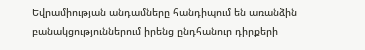Եվրամիության անդամները հանդիպում են առանձին բանակցություններում իրենց ընդհանուր դիրքերի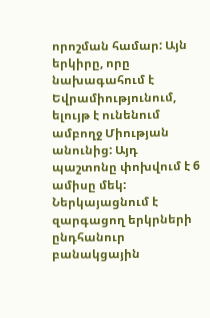որոշման համար: Այն երկիրը, որը նախագահում է Եվրամիությունում, ելույթ է ունենում ամբողջ Միության անունից: Այդ պաշտոնը փոխվում է 6 ամիսը մեկ:
Ներկայացնում է զարգացող երկրների ընդհանուր բանակցային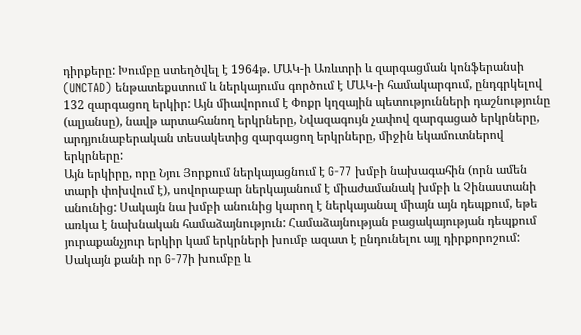դիրքերը: Խումբը ստեղծվել է 1964թ. ՄԱԿ-ի Առևտրի և զարգացման կոնֆերանսի (UNCTAD) ենթատեքստում և ներկայումս գործում է ՄԱԿ-ի համակարգում, ընդգրկելով 132 զարգացող երկիր: Այն միավորում է Փոքր կղզային պետությունների դաշնությունը (ալյանսը), նավթ արտահանող երկրները, Նվազագույն չափով զարգացած երկրները, արդյունաբերական տեսակետից զարգացող երկրները, միջին եկամուտներով երկրները:
Այն երկիրը, որը Նյու Յորքում ներկայացնում է G-77 խմբի նախագահին (որն ամեն տարի փոխվում է), սովորաբար ներկայանում է միաժամանակ խմբի և Չինաստանի անունից: Սակայն նա խմբի անունից կարող է ներկայանալ միայն այն դեպքում, եթե առկա է նախնական համաձայնություն: Համաձայնության բացակայության դեպքում յուրաքանչյուր երկիր կամ երկրների խումբ ազատ է ընդունելու այլ դիրքորոշում: Սակայն քանի որ G-77ի խումբը և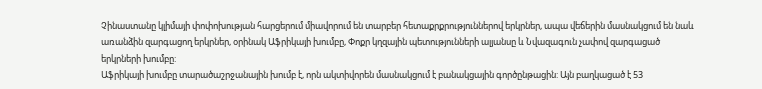Չինաստանը կլիմայի փոփոխության հարցերում միավորում են տարբեր հետաքրքրություններով երկրներ, ապա վեճերին մասնակցում են նաև առանձին զարգացող երկրներ, օրինակ Աֆրիկայի խումբը, Փոքր կղզային պետությունների ալյանսը և Նվազագուն չափով զարգացած երկրների խումբը:
Աֆրիկայի խումբը տարածաշրջանային խումբ է, որն ակտիվորեն մասնակցում է բանակցային գործընթացին: Այն բաղկացած է 53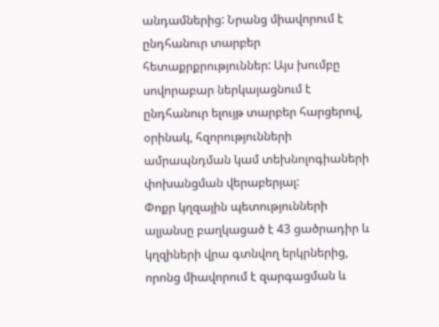անդամներից: Նրանց միավորում է ընդհանուր տարբեր հետաքրքրություններ: Այս խումբը սովորաբար ներկայացնում է ընդհանուր ելույթ տարբեր հարցերով, օրինակ, հզորությունների ամրապնդման կամ տեխնոլոգիաների փոխանցման վերաբերյալ:
Փոքր կղզային պետությունների ալյանսը բաղկացած է 43 ցածրադիր և կղզիների վրա գտնվող երկրներից, որոնց միավորում է զարգացման և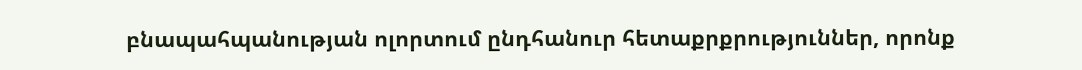բնապահպանության ոլորտում ընդհանուր հետաքրքրություններ, որոնք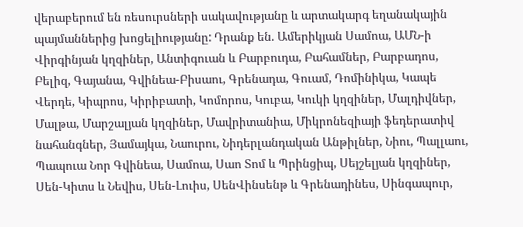վերաբերում են ռեսուրսների սակավությանը և արտակարգ եղանակային պայմաններից խոցելիությանը: Դրանք են. Ամերիկյան Սամոա, ԱՄՆ-ի Վիրգինյան կղզիներ, Անտիգուան և Բարբուդա, Բահամներ, Բարբադոս, Բելիզ, Գայանա, Գվինեա-Բիսաու, Գրենադա, Գուամ, Դոմինիկա, Կապե Վերդե, Կիպրոս, Կիրիբատի, Կոմորոս, Կուբա, Կուկի կղզիներ, Մալդիվներ, Մալթա, Մարշալյան կղզիներ, Մավրիտանիա, Միկրոնեզիայի ֆեդերատիվ նահանգներ, Յամայկա, Նաուրու, Նիդերլանդական Անթիլներ, Նիու, Պալլաու, Պապուա Նոր Գվինեա, Սամոա, Սաո Տոմ և Պրինցիպ, Սեյշելյան կղզիներ, Սեն-Կիտս և Նեվիս, Սեն-Լուիս, ՍենՎինսենթ և Գրենադինես, Սինգապուր,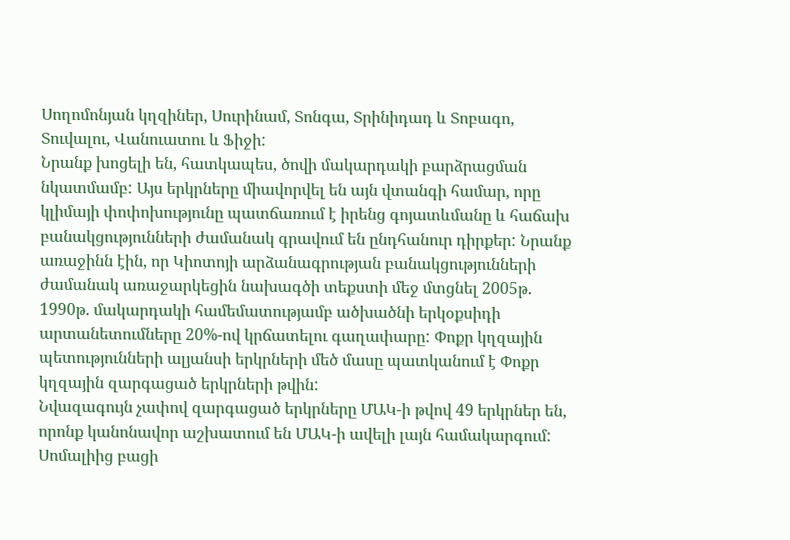Սողոմոնյան կղզիներ, Սուրինամ, Տոնգա, Տրինիդադ և Տոբագո, Տուվալու, Վանուատու և Ֆիջի:
Նրանք խոցելի են, հատկապես, ծովի մակարդակի բարձրացման նկատմամբ: Այս երկրները միավորվել են այն վտանգի համար, որը կլիմայի փոփոխությունը պատճառում է իրենց գոյատևմանը և հաճախ բանակցությունների ժամանակ գրավում են ընդհանուր դիրքեր: Նրանք առաջինն էին, որ Կիոտոյի արձանագրության բանակցությունների ժամանակ առաջարկեցին նախագծի տեքստի մեջ մտցնել 2005թ. 1990թ. մակարդակի համեմատությամբ ածխածնի երկօքսիդի արտանետումները 20%-ով կրճատելու գաղափարը: Փոքր կղզային պետությունների ալյանսի երկրների մեծ մասը պատկանում է Փոքր կղզային զարգացած երկրների թվին:
Նվազագույն չափով զարգացած երկրները ՄԱԿ-ի թվով 49 երկրներ են, որոնք կանոնավոր աշխատում են ՄԱԿ-ի ավելի լայն համակարգում: Սոմալիից բացի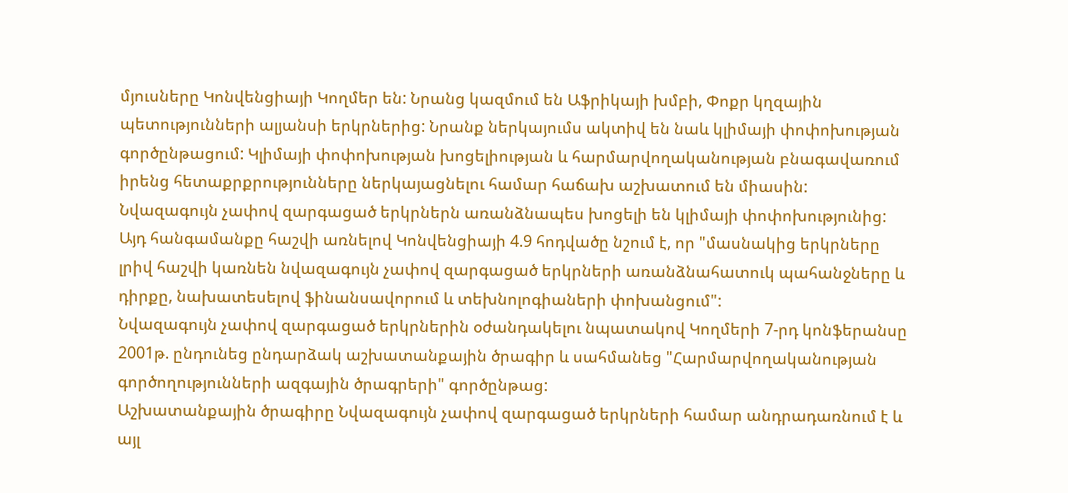մյուսները Կոնվենցիայի Կողմեր են: Նրանց կազմում են Աֆրիկայի խմբի, Փոքր կղզային պետությունների ալյանսի երկրներից: Նրանք ներկայումս ակտիվ են նաև կլիմայի փոփոխության գործընթացում: Կլիմայի փոփոխության խոցելիության և հարմարվողականության բնագավառում իրենց հետաքրքրությունները ներկայացնելու համար հաճախ աշխատում են միասին:
Նվազագույն չափով զարգացած երկրներն առանձնապես խոցելի են կլիմայի փոփոխությունից: Այդ հանգամանքը հաշվի առնելով Կոնվենցիայի 4.9 հոդվածը նշում է, որ "մասնակից երկրները լրիվ հաշվի կառնեն նվազագույն չափով զարգացած երկրների առանձնահատուկ պահանջները և դիրքը, նախատեսելով ֆինանսավորում և տեխնոլոգիաների փոխանցում":
Նվազագույն չափով զարգացած երկրներին օժանդակելու նպատակով Կողմերի 7-րդ կոնֆերանսը 2001թ. ընդունեց ընդարձակ աշխատանքային ծրագիր և սահմանեց "Հարմարվողականության գործողությունների ազգային ծրագրերի" գործընթաց:
Աշխատանքային ծրագիրը Նվազագույն չափով զարգացած երկրների համար անդրադառնում է և այլ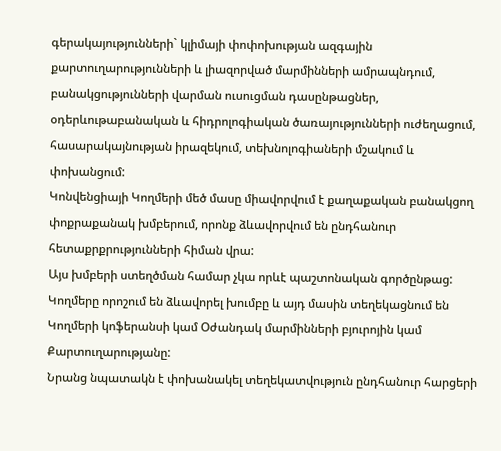գերակայությունների` կլիմայի փոփոխության ազգային քարտուղարությունների և լիազորված մարմինների ամրապնդում, բանակցությունների վարման ուսուցման դասընթացներ, օդերևութաբանական և հիդրոլոգիական ծառայությունների ուժեղացում, հասարակայնության իրազեկում, տեխնոլոգիաների մշակում և փոխանցում:
Կոնվենցիայի Կողմերի մեծ մասը միավորվում է քաղաքական բանակցող փոքրաքանակ խմբերում, որոնք ձևավորվում են ընդհանուր հետաքրքրությունների հիման վրա:
Այս խմբերի ստեղծման համար չկա որևէ պաշտոնական գործընթաց:
Կողմերը որոշում են ձևավորել խումբը և այդ մասին տեղեկացնում են Կողմերի կոֆերանսի կամ Օժանդակ մարմինների բյուրոյին կամ Քարտուղարությանը:
Նրանց նպատակն է փոխանակել տեղեկատվություն ընդհանուր հարցերի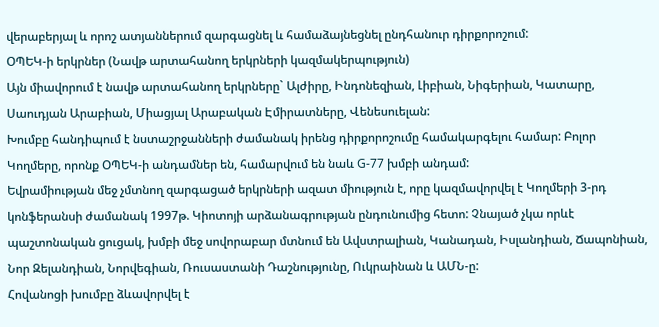վերաբերյալ և որոշ ատյաններում զարգացնել և համաձայնեցնել ընդհանուր դիրքորոշում:
ՕՊԵԿ-ի երկրներ (Նավթ արտահանող երկրների կազմակերպություն)
Այն միավորում է նավթ արտահանող երկրները` Ալժիրը, Ինդոնեզիան, Լիբիան, Նիգերիան, Կատարը, Սաուդյան Արաբիան, Միացյալ Արաբական Էմիրատները, Վենեսուելան:
Խումբը հանդիպում է նստաշրջանների ժամանակ իրենց դիրքորոշումը համակարգելու համար: Բոլոր Կողմերը, որոնք ՕՊԵԿ-ի անդամներ են, համարվում են նաև G-77 խմբի անդամ:
Եվրամիության մեջ չմտնող զարգացած երկրների ազատ միություն է, որը կազմավորվել է Կողմերի 3-րդ կոնֆերանսի ժամանակ 1997թ. Կիոտոյի արձանագրության ընդունումից հետո: Չնայած չկա որևէ պաշտոնական ցուցակ, խմբի մեջ սովորաբար մտնում են Ավստրալիան, Կանադան, Իսլանդիան, Ճապոնիան, Նոր Զելանդիան, Նորվեգիան, Ռուսաստանի Դաշնությունը, Ուկրաինան և ԱՄՆ-ը:
Հովանոցի խումբը ձևավորվել է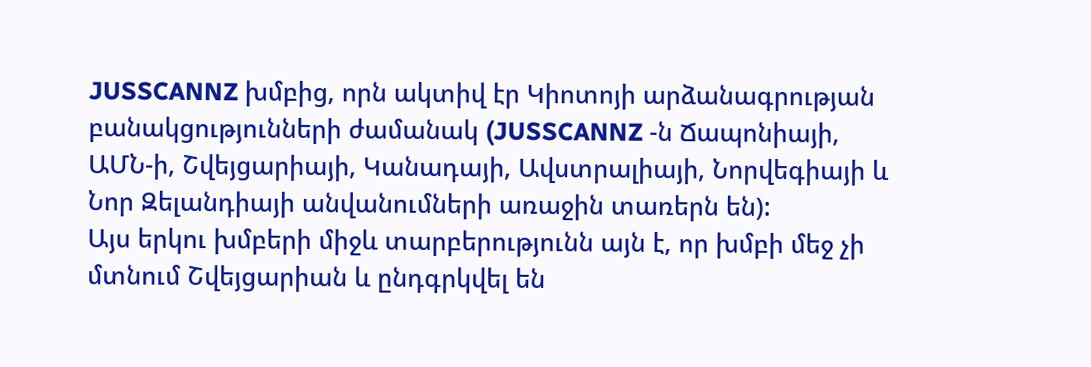JUSSCANNZ խմբից, որն ակտիվ էր Կիոտոյի արձանագրության բանակցությունների ժամանակ (JUSSCANNZ -ն Ճապոնիայի, ԱՄՆ-ի, Շվեյցարիայի, Կանադայի, Ավստրալիայի, Նորվեգիայի և Նոր Զելանդիայի անվանումների առաջին տառերն են):
Այս երկու խմբերի միջև տարբերությունն այն է, որ խմբի մեջ չի մտնում Շվեյցարիան և ընդգրկվել են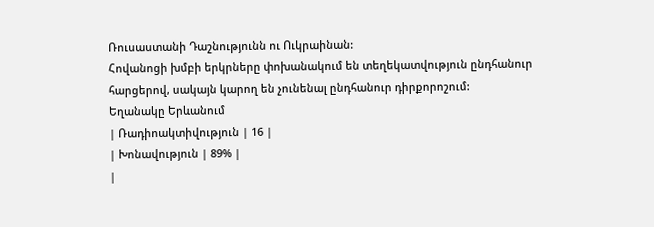Ռուսաստանի Դաշնությունն ու Ուկրաինան:
Հովանոցի խմբի երկրները փոխանակում են տեղեկատվություն ընդհանուր հարցերով, սակայն կարող են չունենալ ընդհանուր դիրքորոշում:
Եղանակը Երևանում
| Ռադիոակտիվություն | 16 |
| Խոնավություն | 89% |
|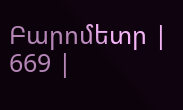Բարոմետր | 669 |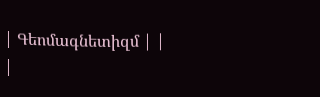| Գեոմագնետիզմ | |
|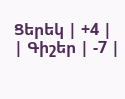Ցերեկ | +4 |
| Գիշեր | -7 |